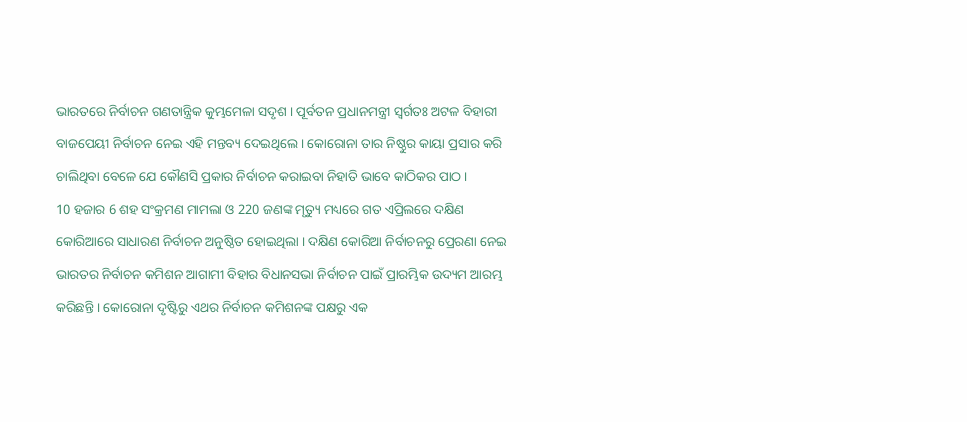ଭାରତରେ ନିର୍ବାଚନ ଗଣତାନ୍ତ୍ରିକ କୁମ୍ଭମେଳା ସଦୃଶ । ପୂର୍ବତନ ପ୍ରଧାନମନ୍ତ୍ରୀ ସ୍ବର୍ଗତଃ ଅଟଳ ବିହାରୀ ବାଜପେୟୀ ନିର୍ବାଚନ ନେଇ ଏହି ମନ୍ତବ୍ୟ ଦେଇଥିଲେ । କୋରୋନା ତାର ନିଷ୍ଠୁର କାୟା ପ୍ରସାର କରି ଚାଲିଥିବା ବେଳେ ଯେ କୌଣସି ପ୍ରକାର ନିର୍ବାଚନ କରାଇବା ନିହାତି ଭାବେ କାଠିକର ପାଠ ।
10 ହଜାର 6 ଶହ ସଂକ୍ରମଣ ମାମଲା ଓ 220 ଜଣଙ୍କ ମୃତ୍ୟୁ ମଧ୍ୟରେ ଗତ ଏପ୍ରିଲରେ ଦକ୍ଷିଣ କୋରିଆରେ ସାଧାରଣ ନିର୍ବାଚନ ଅନୁଷ୍ଠିତ ହୋଇଥିଲା । ଦକ୍ଷିଣ କୋରିଆ ନିର୍ବାଚନରୁ ପ୍ରେରଣା ନେଇ ଭାରତର ନିର୍ବାଚନ କମିଶନ ଆଗାମୀ ବିହାର ବିଧାନସଭା ନିର୍ବାଚନ ପାଇଁ ପ୍ରାରମ୍ଭିକ ଉଦ୍ୟମ ଆରମ୍ଭ କରିଛନ୍ତି । କୋରୋନା ଦୃଷ୍ଟିରୁ ଏଥର ନିର୍ବାଚନ କମିଶନଙ୍କ ପକ୍ଷରୁ ଏକ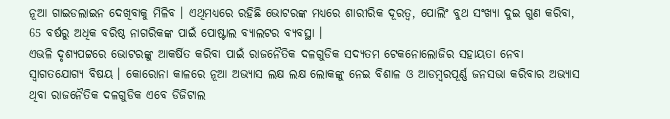ନୂଆ ଗାଇଡଲାଇନ ଦେଖିବାକୁ ମିଳିବ । ଏଥିମଧ୍ୟରେ ରହିଛି ଭୋଟରଙ୍କ ମଧ୍ୟରେ ଶାରୀରିକ ଦୂରତ୍ବ, ପୋଲିଂ ବୁଥ ସଂଖ୍ୟା ଦୁଇ ଗୁଣ କରିବା, 65 ବର୍ଷରୁ ଅଧିକ ବରିଷ୍ଠ ନାଗରିକଙ୍କ ପାଇଁ ପୋଷ୍ଟାଲ ବ୍ୟାଲଟର ବ୍ୟବସ୍ଥା ।
ଏଭଳି ଦୃଶ୍ୟପଟ୍ଟରେ ଭୋଟରଙ୍କୁ ଆକର୍ଷିତ କରିବା ପାଇଁ ରାଜନୈତିକ ଦଳଗୁଡିକ ସଦ୍ୟତମ ଟେକନୋଲୋଜିର ସହାୟତା ନେବା ସ୍ବାଗତଯୋଗ୍ୟ ବିଷୟ । କୋରୋନା କାଳରେ ନୂଆ ଅଭ୍ୟାସ ଲକ୍ଷ ଲକ୍ଷ ଲୋକଙ୍କୁ ନେଇ ବିଶାଳ ଓ ଆଡମ୍ବରପୂର୍ଣ୍ଣ ଜନସଭା କରିବାର ଅଭ୍ୟାସ ଥିବା ରାଜନୈତିକ ଦଳଗୁଡିକ ଏବେ ଡିଜିଟାଲ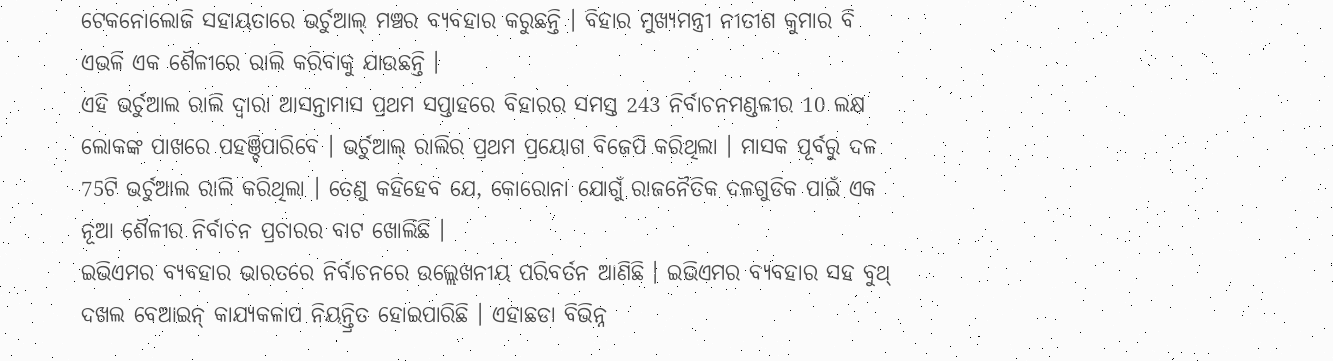ଟେକନୋଲୋଜି ସହାୟତାରେ ଭର୍ଚୁଆଲ୍ ମଞ୍ଚର ବ୍ୟବହାର କରୁଛନ୍ତି । ବିହାର ମୁଖ୍ୟମନ୍ତ୍ରୀ ନୀତୀଶ କୁମାର ବି ଏଭଳି ଏକ ଶୈଳୀରେ ରାଲି କରିବାକୁ ଯାଉଛନ୍ତି ।
ଏହି ଭର୍ଚୁଆଲ ରାଲି ଦ୍ବାରା ଆସନ୍ତାମାସ ପ୍ରଥମ ସପ୍ତାହରେ ବିହାରର ସମସ୍ତ 243 ନିର୍ବାଚନମଣ୍ଡଳୀର 10 ଲକ୍ଷ ଲୋକଙ୍କ ପାଖରେ ପହଞ୍ଚିପାରିବେ । ଭର୍ଚୁଆଲ୍ ରାଲିର ପ୍ରଥମ ପ୍ରୟୋଗ ବିଜେପି କରିଥିଲା । ମାସକ ପୂର୍ବରୁ ଦଳ 75ଟି ଭର୍ଚୁଆଲ ରାଲି କରିଥିଲା । ତେଣୁ କହିହେବ ଯେ, କୋରୋନା ଯୋଗୁଁ ରାଜନୈତିକ ଦଳଗୁଡିକ ପାଇଁ ଏକ ନୂଆ ଶୈଳୀର ନିର୍ବାଚନ ପ୍ରଚାରର ବାଟ ଖୋଲିଛି ।
ଇଭିଏମର ବ୍ୟବହାର ଭାରତରେ ନିର୍ବାଚନରେ ଉଲ୍ଲେଖନୀୟ ପରିବର୍ତନ ଆଣିଛି । ଇଭିଏମର ବ୍ୟବହାର ସହ ବୁଥ୍ ଦଖଲ ବେଆଇନ୍ କାଯ୍ୟକଳାପ ନିୟନ୍ତ୍ରିତ ହୋଇପାରିଛି । ଏହାଛଡା ବିଭିନ୍ନ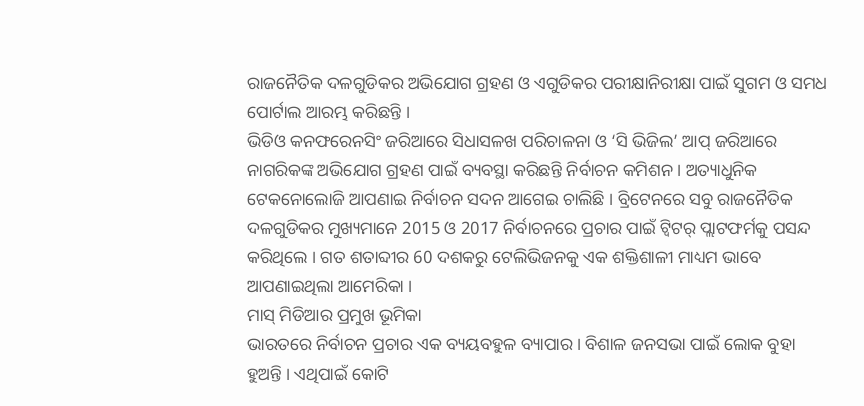ରାଜନୈତିକ ଦଳଗୁଡିକର ଅଭିଯୋଗ ଗ୍ରହଣ ଓ ଏଗୁଡିକର ପରୀକ୍ଷାନିରୀକ୍ଷା ପାଇଁ ସୁଗମ ଓ ସମଧ ପୋର୍ଟାଲ ଆରମ୍ଭ କରିଛନ୍ତି ।
ଭିଡିଓ କନଫରେନସିଂ ଜରିଆରେ ସିଧାସଳଖ ପରିଚାଳନା ଓ ‘ସି ଭିଜିଲ’ ଆପ୍ ଜରିଆରେ ନାଗରିକଙ୍କ ଅଭିଯୋଗ ଗ୍ରହଣ ପାଇଁ ବ୍ୟବସ୍ଥା କରିଛନ୍ତି ନିର୍ବାଚନ କମିଶନ । ଅତ୍ୟାଧୁନିକ ଟେକନୋଲୋଜି ଆପଣାଇ ନିର୍ବାଚନ ସଦନ ଆଗେଇ ଚାଲିଛି । ବ୍ରିଟେନରେ ସବୁ ରାଜନୈତିକ ଦଳଗୁଡିକର ମୁଖ୍ୟମାନେ 2015 ଓ 2017 ନିର୍ବାଚନରେ ପ୍ରଚାର ପାଇଁ ଟ୍ବିଟର୍ ପ୍ଲାଟଫର୍ମକୁ ପସନ୍ଦ କରିଥିଲେ । ଗତ ଶତାବ୍ଦୀର 60 ଦଶକରୁ ଟେଲିଭିଜନକୁ ଏକ ଶକ୍ତିଶାଳୀ ମାଧ୍ୟମ ଭାବେ ଆପଣାଇଥିଲା ଆମେରିକା ।
ମାସ୍ ମିଡିଆର ପ୍ରମୁଖ ଭୂମିକା
ଭାରତରେ ନିର୍ବାଚନ ପ୍ରଚାର ଏକ ବ୍ୟୟବହୁଳ ବ୍ୟାପାର । ବିଶାଳ ଜନସଭା ପାଇଁ ଲୋକ ବୁହା ହୁଅନ୍ତି । ଏଥିପାଇଁ କୋଟି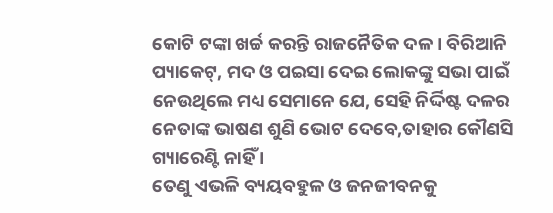କୋଟି ଟଙ୍କା ଖର୍ଚ୍ଚ କରନ୍ତି ରାଜନୈତିକ ଦଳ । ବିରିଆନି ପ୍ୟାକେଟ୍, ମଦ ଓ ପଇସା ଦେଇ ଲୋକଙ୍କୁ ସଭା ପାଇଁ ନେଉଥିଲେ ମଧ୍ୟ ସେମାନେ ଯେ, ସେହି ନିର୍ଦ୍ଦିଷ୍ଟ ଦଳର ନେତାଙ୍କ ଭାଷଣ ଶୁଣି ଭୋଟ ଦେବେ,ତାହାର କୌଣସି ଗ୍ୟାରେଣ୍ଟି ନାହିଁ ।
ତେଣୁ ଏଭଳି ବ୍ୟୟବହୁଳ ଓ ଜନଜୀବନକୁ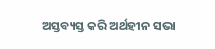ଅସ୍ତବ୍ୟସ୍ତ କରି ଅର୍ଥହୀନ ସଭା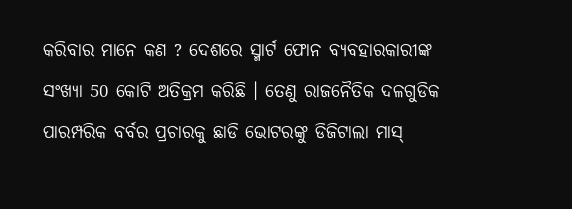କରିବାର ମାନେ କଣ ? ଦେଶରେ ସ୍ମାର୍ଟ ଫୋନ ବ୍ୟବହାରକାରୀଙ୍କ ସଂଖ୍ୟା 50 କୋଟି ଅତିକ୍ରମ କରିଛି । ତେଣୁ ରାଜନୈତିକ ଦଳଗୁଡିକ ପାରମ୍ପରିକ ବର୍ବର ପ୍ରଚାରକୁ ଛାଡି ଭୋଟରଙ୍କୁ ଡିଜିଟାଲା ମାସ୍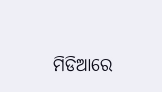ମିଡିଆରେ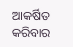ଆକର୍ଷିତ କରିବାର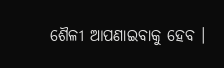ଶୈଳୀ ଆପଣାଇବାକୁ ହେବ ।